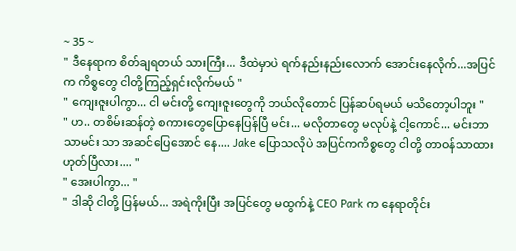~ 35 ~
" ဒီနေရာက စိတ်ချရတယ် သားကြီး... ဒီထဲမှာပဲ ရက်နည်းနည်းလောက် အောင်းနေလိုက်...အပြင်က ကိစ္စတွေ ငါတို့ကြည့်ရှင်းလိုက်မယ် "
" ကျေးဇူးပါကွာ... ငါ မင်းတို့ ကျေးဇူးတွေကို ဘယ်လိုတောင် ပြန်ဆပ်ရမယ် မသိတော့ပါဘူး "
" ဟ.. တစိမ်းဆန်တဲ့ စကားတွေပြောနေပြန်ပြီ မင်း... မလိုတာတွေ မလုပ်နဲ့ ငါ့ကောင်... မင်းဘာသာမင်း သာ အဆင်ပြေအောင် နေ.... Jake ပြောသလိုပဲ အပြင်ကကိစ္စတွေ ငါတို့ တာဝန်သာထား ဟုတ်ပြီလား.... "
" အေးပါကွာ... "
" ဒါဆို ငါတို့ ပြန်မယ်... အရဲကိုးပြီး အပြင်တွေ မထွက်နဲ့ CEO Park က နေရာတိုင်း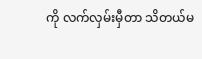ကို လက်လှမ်းမှီတာ သိတယ်မ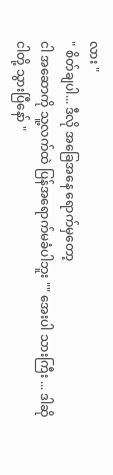လား "
" စိတ်ချပါ... ဒီလို အခြေအနေ ရောက်မှတော့
ငါ အဆောကို သူ့လက်ထဲ ပြန်အရောက်မခံပါဘူး "" အေးပါ သားကြီး ... ဒါဆို ငါတို့ သွားပြီနော် "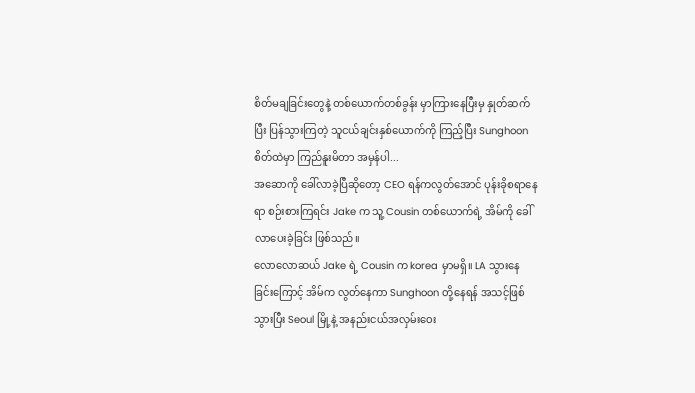စိတ်မချခြင်းတွေနဲ့ တစ်ယောက်တစ်ခွန်း မှာကြားနေပြီးမှ နှုတ်ဆက်ပြီး ပြန်သွားကြတဲ့ သူငယ်ချင်းနှစ်ယောက်ကို ကြည့်ပြီး Sunghoon စိတ်ထဲမှာ ကြည်နူးမိတာ အမှန်ပါ...
အဆောကို ခေါ်လာခဲ့ပြီဆိုတော့ CEO ရန်ကလွတ်အောင် ပုန်းခိုစရာနေရာ စဉ်းစားကြရင်း Jake က သူ့ Cousin တစ်ယောက်ရဲ့ အိမ်ကို ခေါ်လာပေးခဲ့ခြင်း ဖြစ်သည်။
လောလောဆယ် Jake ရဲ့ Cousin က korea မှာမရှိ။ LA သွားနေခြင်းကြောင့် အိမ်က လွတ်နေကာ Sunghoon တို့နေရန် အသင့်ဖြစ်သွားပြီး Seoul မြို့နဲ့ အနည်းငယ်အလှမ်းဝေး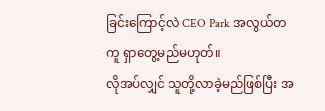ခြင်းကြောင့်လဲ CEO Park အလွယ်တကူ ရှာတွေ့မည်မဟုတ်။
လိုအပ်လျှင် သူတို့လာခဲ့မည်ဖြစ်ပြီး အ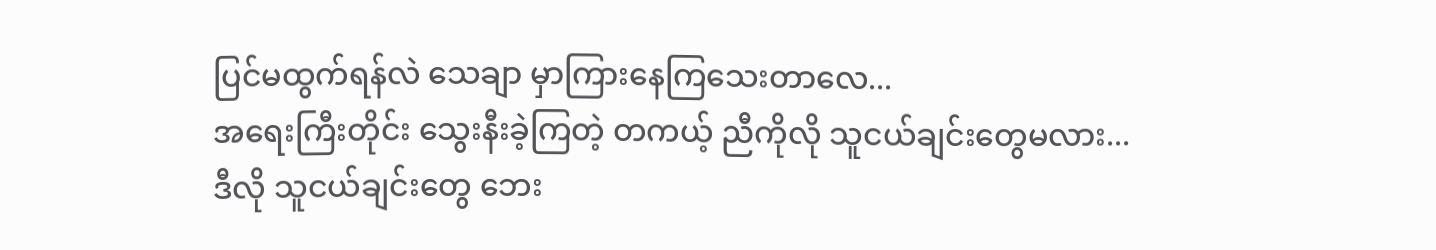ပြင်မထွက်ရန်လဲ သေချာ မှာကြားနေကြသေးတာလေ...
အရေးကြီးတိုင်း သွေးနီးခဲ့ကြတဲ့ တကယ့် ညီကိုလို သူငယ်ချင်းတွေမလား...
ဒီလို သူငယ်ချင်းတွေ ဘေး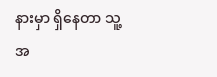နားမှာ ရှိနေတာ သူ့အ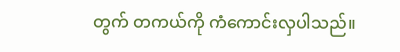တွက် တကယ်ကို ကံကောင်းလှပါသည်။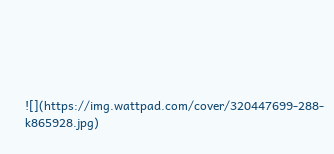![](https://img.wattpad.com/cover/320447699-288-k865928.jpg)